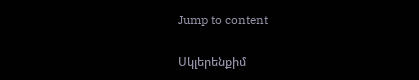Jump to content

Սկլերենքիմ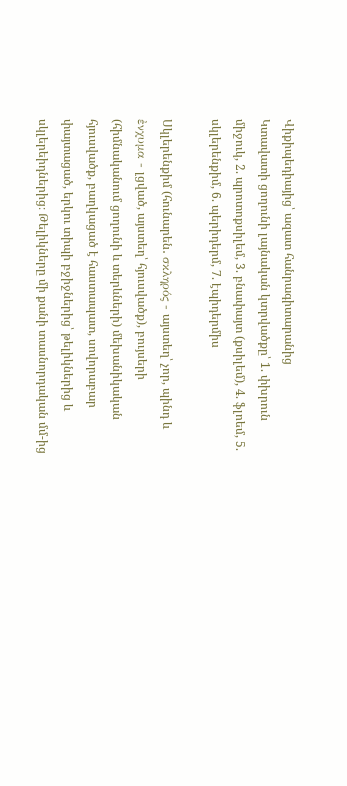Վիքիպեդիայից՝ ազատ հանրագիտարանից
Կտավատի ցողունի լայնական կտրվածքը՝ 1. փխրուն միջուկ, 2. պրոտոքսիլեմ, 3. բնափայտ (քսիլեմ), 4. ֆլոեմ, 5. սկլերենքիմ, 6. պերիդերմ, 7. էպիդերմիս

Սկլերենքիմ (հունարեն․ σκληρός - այստեղ՝ չոր, պինդ և ἐνχυμα - լցված, այստեղ՝ հյուսվածք), բույսերի (հիմնականում ցողունի և տերևների) մեխանիկական հյուսվածք, բաղկացած է հաստապատ, սովորաբար փայտացած, երկու տիպի բջիջներից՝ թելիկներից և սկլերեիդներից։ Թելիկները մի քանի տասնորդական մմ-ից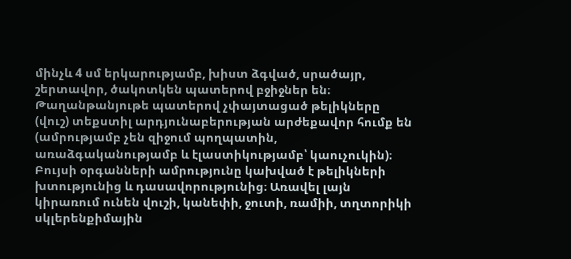մինչև 4 սմ երկարությամբ, խիստ ձգված, սրածայր, շերտավոր, ծակոտկեն պատերով բջիջներ են։ Թաղանթանյութե պատերով չփայտացած թելիկները (վուշ) տեքստիլ արդյունաբերության արժեքավոր հումք են (ամրությամբ չեն զիջում պողպատին, առաձգականությամբ և էլաստիկությամբ՝ կաուչուկին)։ Բույսի օրգանների ամրությունը կախված է թելիկների խտությունից և դասավորությունից։ Առավել լայն կիրառում ունեն վուշի, կանեփի, ջուտի, ռամիի, տղտորիկի սկլերենքիմային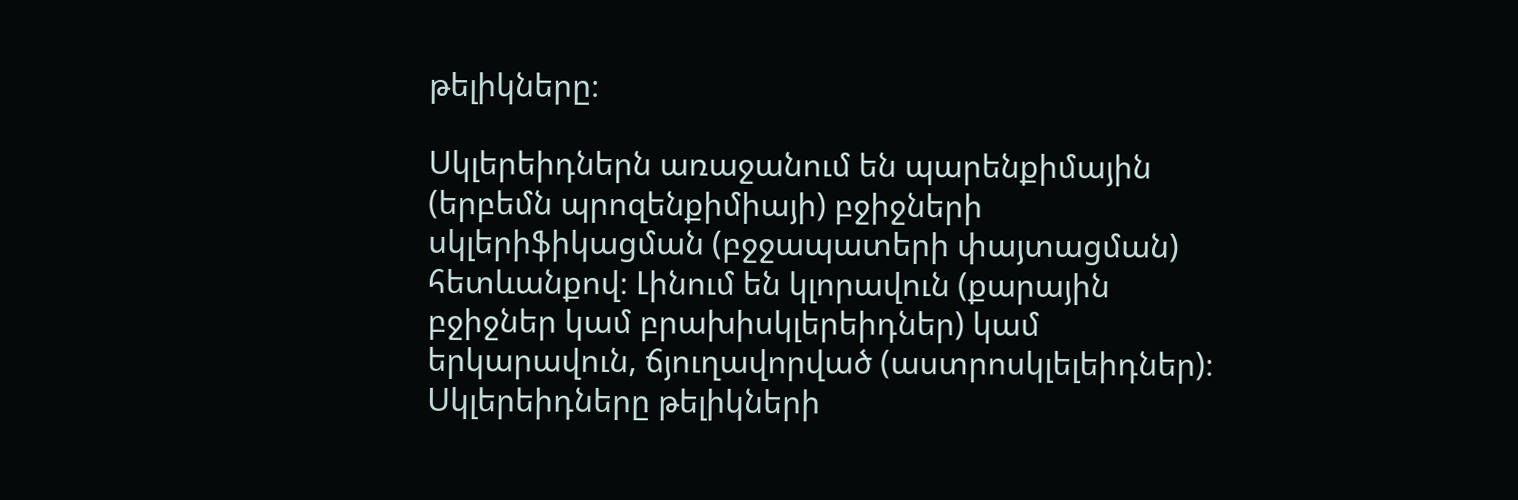թելիկները։

Սկլերեիդներն առաջանում են պարենքիմային (երբեմն պրոզենքիմիայի) բջիջների սկլերիֆիկացման (բջջապատերի փայտացման) հետևանքով։ Լինում են կլորավուն (քարային բջիջներ կամ բրախիսկլերեիդներ) կամ երկարավուն, ճյուղավորված (աստրոսկլելեիդներ)։ Սկլերեիդները թելիկների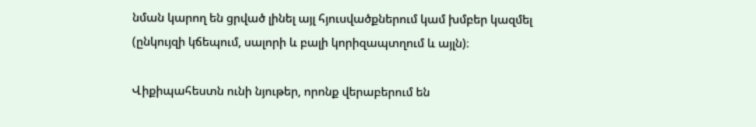նման կարող են ցրված լինել այլ հյուսվածքներում կամ խմբեր կազմել (ընկույզի կճեպում, սալորի և բալի կորիզապտղում և այլն)։

Վիքիպահեստն ունի նյութեր, որոնք վերաբերում են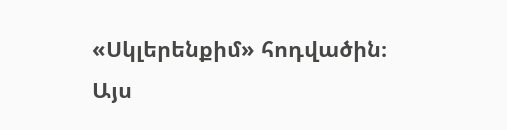«Սկլերենքիմ» հոդվածին։
Այս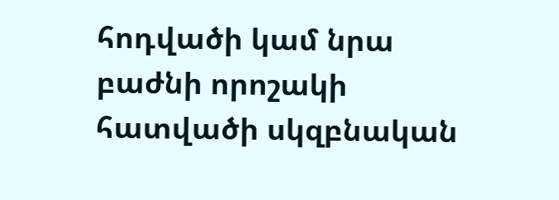հոդվածի կամ նրա բաժնի որոշակի հատվածի սկզբնական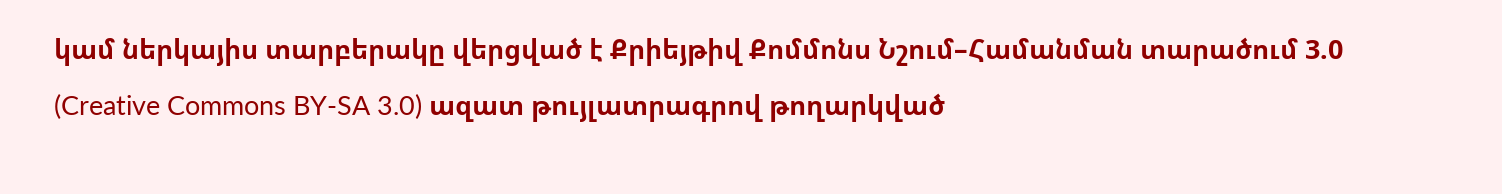կամ ներկայիս տարբերակը վերցված է Քրիեյթիվ Քոմմոնս Նշում–Համանման տարածում 3.0 (Creative Commons BY-SA 3.0) ազատ թույլատրագրով թողարկված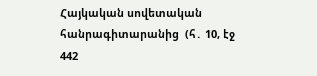Հայկական սովետական հանրագիտարանից  (հ․ 10, էջ 442